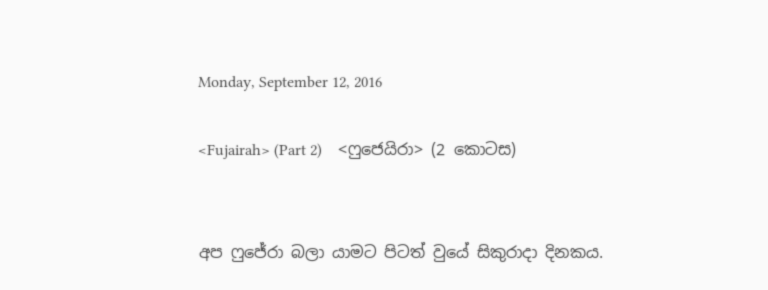Monday, September 12, 2016

<Fujairah> (Part 2)    <ෆුජෙයිරා> (2 කොටස)


අප ෆුජේරා බලා යාමට පිටත් වුයේ සිකුරාදා දිනකය.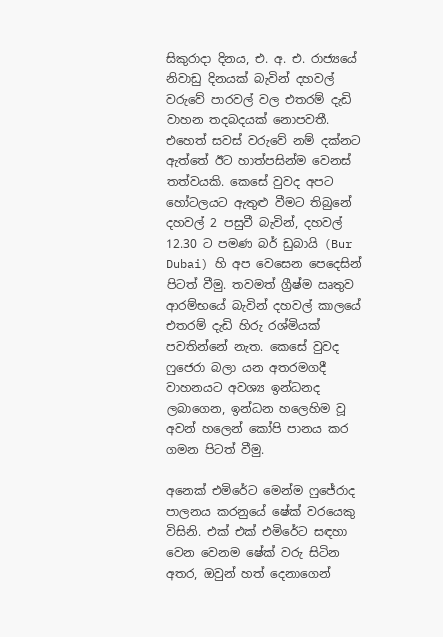සිකුරාදා දිනය, එ. අ. එ. රාජ්‍යයේ නිවාඩු දිනයක් බැවින් දහවල් වරුවේ පාරවල් වල එතරම් දැඩි වාහන තදබදයක් නොපවතී. එහෙත් සවස් වරුවේ නම් දක්නට ඇත්තේ ඊට හාත්පසින්ම වෙනස් තත්වයකි. කෙසේ වුවද අපට හෝටලයට ඇතුළු වීමට තිබුනේ දහවල් 2 පසුවී බැවින්, දහවල් 12.30 ට පමණ බර් ඩුබායි (Bur Dubai) හි අප වෙසෙන පෙදෙසින් පිටත් වීමු. තවමත් ග්‍රීෂ්ම ඍතුව ආරම්භයේ බැවින් දහවල් කාලයේ එතරම් දැඩි හිරු රශ්මියක් පවතින්නේ නැත. කෙසේ වුවද ෆුජෙරා බලා යන අතරමගදී වාහනයට අවශ්‍ය ඉන්ධනද ලබාගෙන, ඉන්ධන හලෙහිම වූ අවන් හලෙන් කෝපි පානය කර ගමන පිටත් වීමු.

අනෙක් එමිරේට මෙන්ම ෆුජේරාද පාලනය කරනුයේ ෂේක් වරයෙකු විසිනි. එක් එක් එමිරේට සඳහා වෙන වෙනම ෂේක් වරු සිටින අතර, ඔවුන් හත් දෙනාගෙන්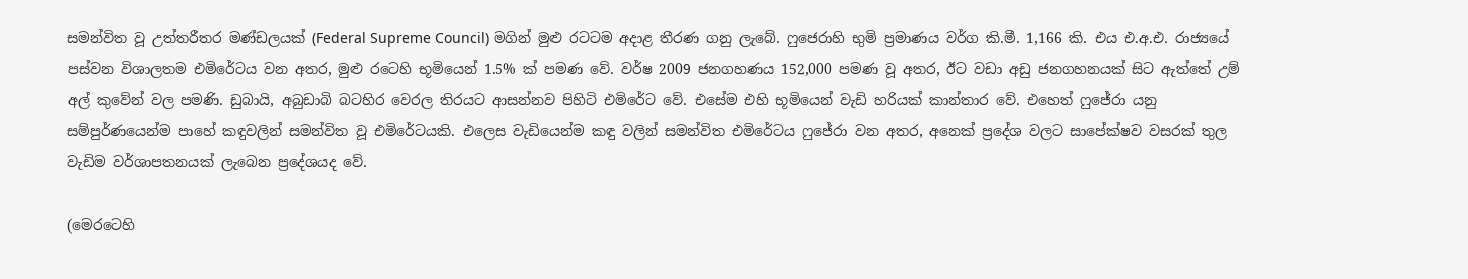සමන්විත වූ උත්තරීතර මණ්ඩලයක් (Federal Supreme Council) මගින් මුළු රටටම අදාළ තීරණ ගනු ලැබේ. ෆුජෙරාහි භුමි ප්‍රමාණය වර්ග කි.මී. 1,166 කි. එය එ.අ.එ. රාජ්‍යයේ පස්වන විශාලතම එමිරේටය වන අතර, මුළු රටෙහි භූමියෙන් 1.5% ක් පමණ වේ. වර්ෂ 2009 ජනගහණය 152,000 පමණ වූ අතර, ඊට වඩා අඩු ජනගහනයක් සිට ඇත්තේ උම් අල් කුවේන් වල පමණි. ඩුබායි, අබුඩාබි බටහිර වෙරල තිරයට ආසන්නව පිහිටි එමිරේට වේ. එසේම එහි භූමියෙන් වැඩි හරියක් කාන්තාර වේ. එහෙත් ෆුජේරා යනු සම්පුර්ණයෙන්ම පාහේ කඳුවලින් සමන්විත වූ එමිරේටයකි. එලෙස වැඩියෙන්ම කඳු වලින් සමන්විත එමිරේටය ෆුජේරා වන අතර, අනෙක් ප්‍රදේශ වලට සාපේක්ෂව වසරක් තුල වැඩිම වර්ශාපතනයක් ලැබෙන ප්‍රදේශයද වේ.

(මෙරටෙහි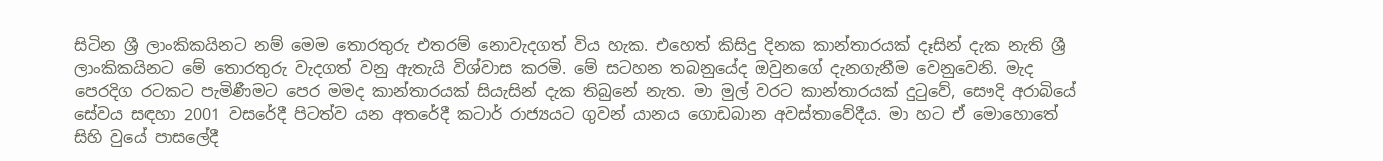සිටින ශ්‍රී ලාංකිකයිනට නම් මෙම තොරතුරු එතරම් නොවැදගත් විය හැක. එහෙත් කිසිදු දිනක කාන්තාරයක් දෑසින් දැක නැති ශ්‍රී ලාංකිකයිනට මේ තොරතුරු වැදගත් වනු ඇතැයි විශ්වාස කරමි. මේ සටහන තබනුයේද ඔවුනගේ දැනගැනීම වෙනුවෙනි. මැද පෙරදිග රටකට පැමිණීමට පෙර මමද කාන්තාරයක් සියැසින් දැක තිබුනේ නැත. මා මුල් වරට කාන්තාරයක් දුටුවේ, සෞදි අරාබියේ සේවය සඳහා 2001 වසරේදී පිටත්ව යන අතරේදී කටාර් රාජ්‍යයට ගුවන් යානය ගොඩබාන අවස්තාවේදීය. මා හට ඒ මොහොතේ සිහි වුයේ පාසලේදී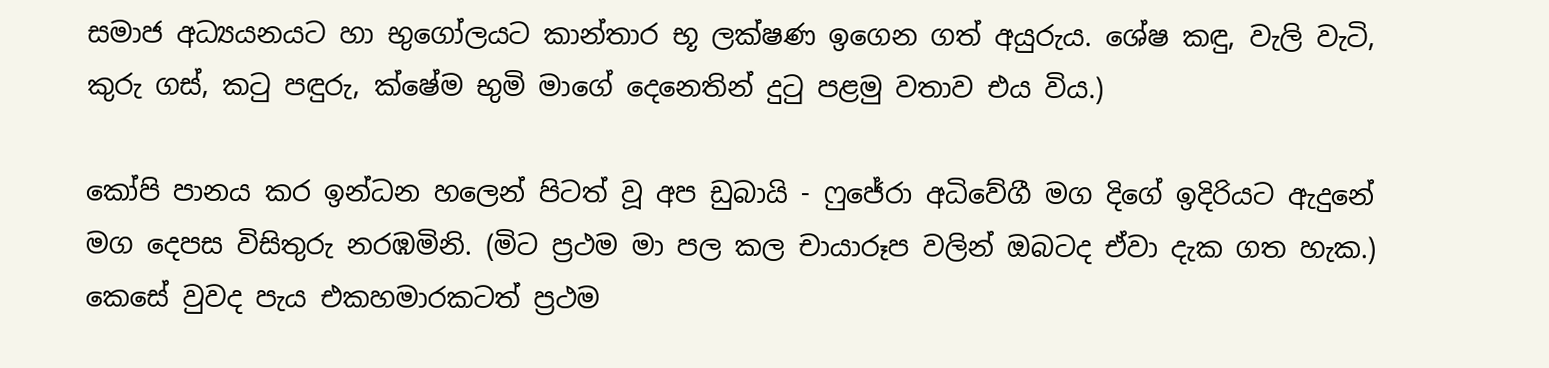සමාජ අධ්‍යයනයට හා භුගෝලයට කාන්තාර භූ ලක්ෂණ ඉගෙන ගත් අයුරුය. ශේෂ කඳු, වැලි වැටි, කුරු ගස්, කටු පඳුරු, ක්ෂේම භුමි මාගේ දෙනෙතින් දුටු පළමු වතාව එය විය.)

කෝපි පානය කර ඉන්ධන හලෙන් පිටත් වූ අප ඩුබායි - ෆුජේරා අධිවේගී මග දිගේ ඉදිරියට ඇදුනේ මග දෙපස විසිතුරු නරඹමිනි. (මිට ප්‍රථම මා පල කල චායාරූප වලින් ඔබටද ඒවා දැක ගත හැක.) කෙසේ වුවද පැය එකහමාරකටත් ප්‍රථම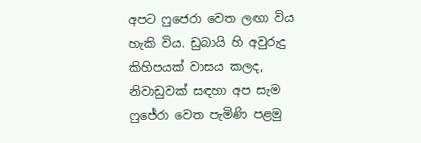අපට ෆුජෙරා වෙත ලඟා විය හැකි විය. ඩුබායි හි අවුරුදු කිහිපයක් වාසය කලද, නිවාඩුවක් සඳහා අප සැම ෆුජේරා වෙත පැමිණි පළමු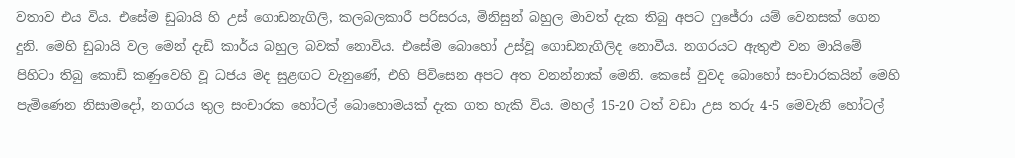වතාව එය විය. එසේම ඩුබායි හි උස් ගොඩනැගිලි, කලබලකාරී පරිසරය, මිනිසුන් බහුල මාවත් දැක තිබු අපට ෆුජේරා යම් වෙනසක් ගෙන දුනි. මෙහි ඩුබායි වල මෙන් දැඩි කාර්ය බහුල බවක් නොවිය. එසේම බොහෝ උස්වූ ගොඩනැගිලිද නොවීය. නගරයට ඇතුළු වන මායිමේ පිහිටා තිබු කොඩි කණුවෙහි වූ ධජය මද සුළඟට වැනුණේ, එහි පිවිසෙන අපට අත වනන්නාක් මෙනි. කෙසේ වුවද බොහෝ සංචාරකයින් මෙහි පැමිණෙන නිසාමදෝ, නගරය තුල සංචාරක හෝටල් බොහොමයක් දැක ගත හැකි විය. මහල් 15-20 ටත් වඩා උස තරු 4-5 මෙවැනි හෝටල්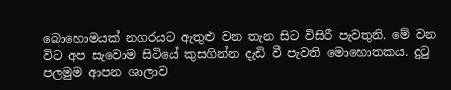බොහොමයක් නගරයට ඇතුළු වන තැන සිට විසිරී පැවතුනි. මේ වන විට අප සැවොම සිටියේ කුසගින්න දැඩි වී පැවති මොහොතකය. දුටු පලමුම ආපන ශාලාව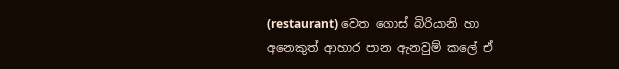(restaurant) වෙත ගොස් බිරියානි හා අනෙකුත් ආහාර පාන ඇනවුම් කලේ ඒ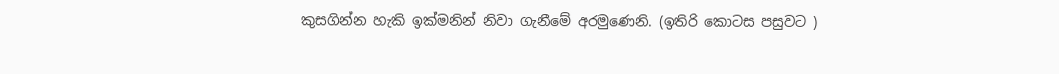කුසගින්න හැකි ඉක්මනින් නිවා ගැනීමේ අරමුණෙනි. (ඉතිරි කොටස පසුවට )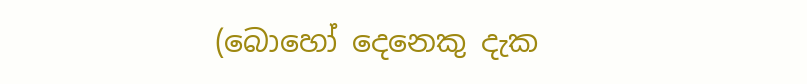(බොහෝ දෙනෙකු දැක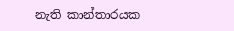නැති කාන්තාරයක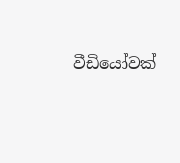වීඩියෝවක්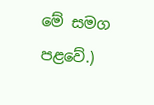මේ සමග පළවේ.)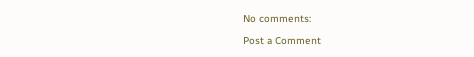No comments:

Post a Comment